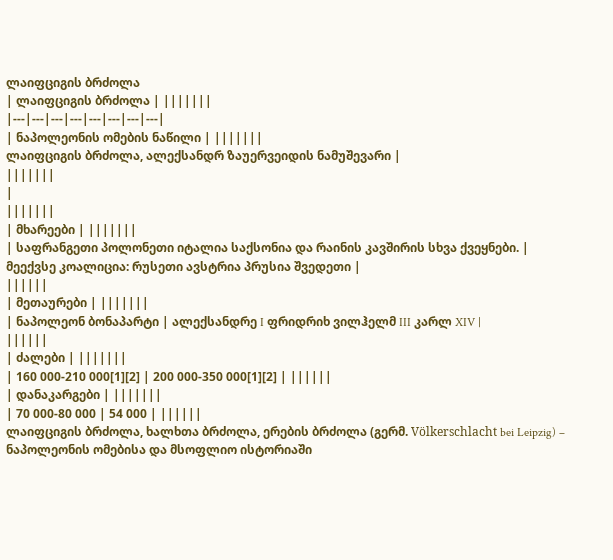ლაიფციგის ბრძოლა
| ლაიფციგის ბრძოლა | |||||||
|---|---|---|---|---|---|---|---|
| ნაპოლეონის ომების ნაწილი | |||||||
ლაიფციგის ბრძოლა, ალექსანდრ ზაუერვეიდის ნამუშევარი |
|||||||
|
|||||||
| მხარეები | |||||||
| საფრანგეთი პოლონეთი იტალია საქსონია და რაინის კავშირის სხვა ქვეყნები. |
მეექვსე კოალიცია: რუსეთი ავსტრია პრუსია შვედეთი |
||||||
| მეთაურები | |||||||
| ნაპოლეონ ბონაპარტი | ალექსანდრე I ფრიდრიხ ვილჰელმ III კარლ XIV |
||||||
| ძალები | |||||||
| 160 000-210 000[1][2] | 200 000-350 000[1][2] | ||||||
| დანაკარგები | |||||||
| 70 000-80 000 | 54 000 | ||||||
ლაიფციგის ბრძოლა, ხალხთა ბრძოლა, ერების ბრძოლა (გერმ. Völkerschlacht bei Leipzig) – ნაპოლეონის ომებისა და მსოფლიო ისტორიაში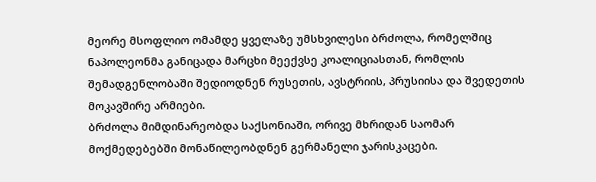მეორე მსოფლიო ომამდე ყველაზე უმსხვილესი ბრძოლა, რომელშიც ნაპოლეონმა განიცადა მარცხი მეექვსე კოალიციასთან, რომლის შემადგენლობაში შედიოდნენ რუსეთის, ავსტრიის, პრუსიისა და შვედეთის მოკავშირე არმიები.
ბრძოლა მიმდინარეობდა საქსონიაში, ორივე მხრიდან საომარ მოქმედებებში მონაწილეობდნენ გერმანელი ჯარისკაცები.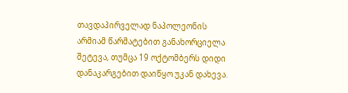თავდაპირველად ნაპოლეონის არმიამ წარმატებით განახორციელა შეტევა, თუმცა 19 ოქტომბერს დიდი დანაკარგებით დაიწყო უკან დახევა.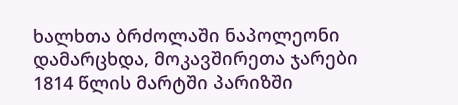ხალხთა ბრძოლაში ნაპოლეონი დამარცხდა, მოკავშირეთა ჯარები 1814 წლის მარტში პარიზში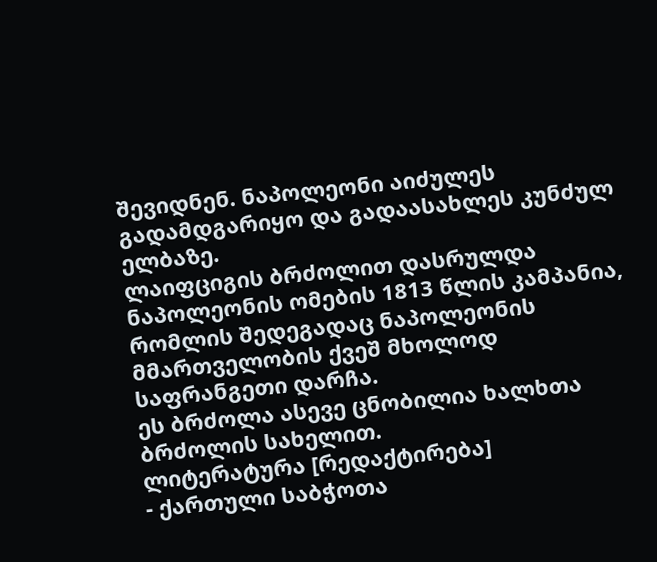შევიდნენ. ნაპოლეონი აიძულეს გადამდგარიყო და გადაასახლეს კუნძულ ელბაზე.
ლაიფციგის ბრძოლით დასრულდა ნაპოლეონის ომების 1813 წლის კამპანია, რომლის შედეგადაც ნაპოლეონის მმართველობის ქვეშ მხოლოდ საფრანგეთი დარჩა.
ეს ბრძოლა ასევე ცნობილია ხალხთა ბრძოლის სახელით.
ლიტერატურა [რედაქტირება]
- ქართული საბჭოთა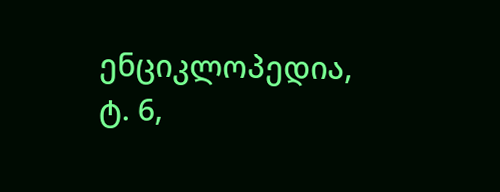ენციკლოპედია, ტ. 6,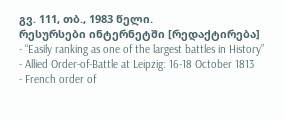გვ. 111, თბ., 1983 წელი.
რესურსები ინტერნეტში [რედაქტირება]
- “Easily ranking as one of the largest battles in History”
- Allied Order-of-Battle at Leipzig: 16-18 October 1813
- French order of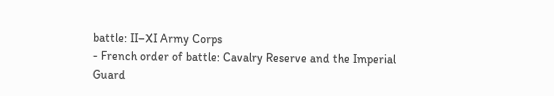battle: II–XI Army Corps
- French order of battle: Cavalry Reserve and the Imperial Guard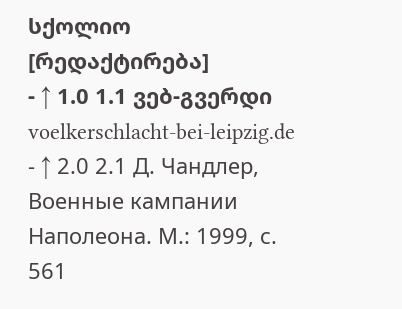სქოლიო [რედაქტირება]
- ↑ 1.0 1.1 ვებ-გვერდი voelkerschlacht-bei-leipzig.de
- ↑ 2.0 2.1 Д. Чандлер, Военные кампании Наполеона. М.: 1999, с. 561